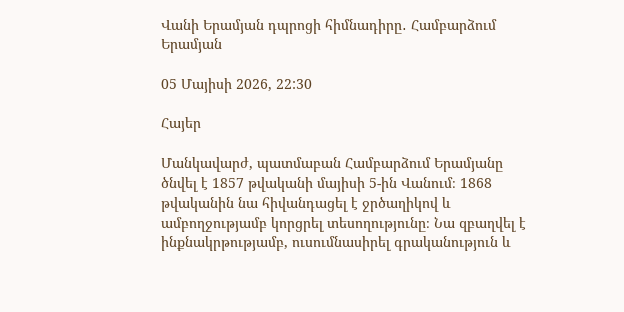Վանի Երամյան դպրոցի հիմնադիրը․ Համբարձում Երամյան

05 Մայիսի 2026, 22:30

Հայեր

Մանկավարժ, պատմաբան Համբարձում Երամյանը ծնվել է 1857 թվականի մայիսի 5-ին Վանում։ 1868 թվականին նա հիվանդացել է ջրծաղիկով և ամբողջությամբ կորցրել տեսողությունը։ Նա զբաղվել է ինքնակրթությամբ, ուսումնասիրել գրականություն և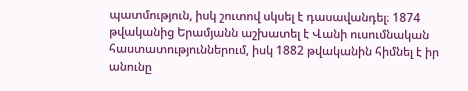պատմություն, իսկ շուտով սկսել է դասավանդել։ 1874 թվականից Երամյանն աշխատել է Վանի ուսումնական հաստատություններում, իսկ 1882 թվականին հիմնել է իր անունը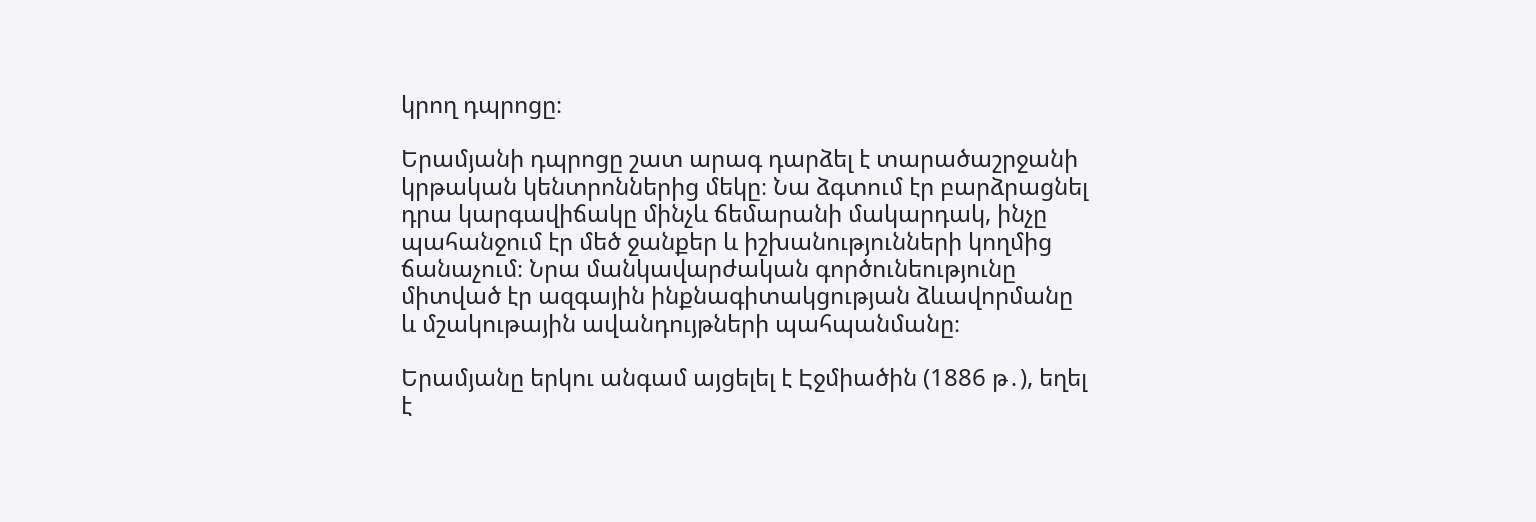կրող դպրոցը։

Երամյանի դպրոցը շատ արագ դարձել է տարածաշրջանի կրթական կենտրոններից մեկը։ Նա ձգտում էր բարձրացնել դրա կարգավիճակը մինչև ճեմարանի մակարդակ, ինչը պահանջում էր մեծ ջանքեր և իշխանությունների կողմից ճանաչում։ Նրա մանկավարժական գործունեությունը միտված էր ազգային ինքնագիտակցության ձևավորմանը և մշակութային ավանդույթների պահպանմանը։

Երամյանը երկու անգամ այցելել է Էջմիածին (1886 թ․), եղել է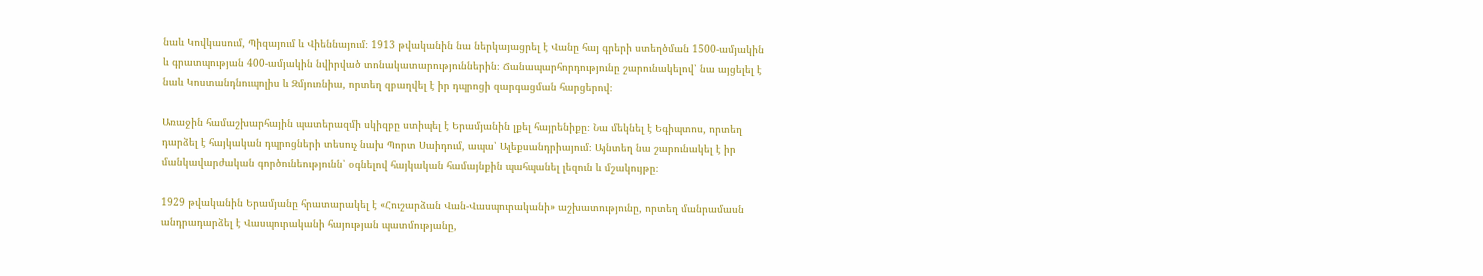նաև Կովկասում, Պիզայում և Վիեննայում։ 1913 թվականին նա ներկայացրել է Վանը հայ գրերի ստեղծման 1500-ամյակին և գրատպության 400-ամյակին նվիրված տոնակատարություններին։ Ճանապարհորդությունը շարունակելով՝ նա այցելել է նաև Կոստանդնուպոլիս և Զմյուռնիա, որտեղ զբաղվել է իր դպրոցի զարգացման հարցերով։

Առաջին համաշխարհային պատերազմի սկիզբը ստիպել է Երամյանին լքել հայրենիքը։ Նա մեկնել է Եգիպտոս, որտեղ դարձել է հայկական դպրոցների տեսուչ նախ Պորտ Սաիդում, ապա՝ Ալեքսանդրիայում։ Այնտեղ նա շարունակել է իր մանկավարժական գործունեությունն՝ օգնելով հայկական համայնքին պահպանել լեզուն և մշակույթը։

1929 թվականին Երամյանը հրատարակել է «Հուշարձան Վան-Վասպուրականի» աշխատությունը, որտեղ մանրամասն անդրադարձել է Վասպուրականի հայության պատմությանը,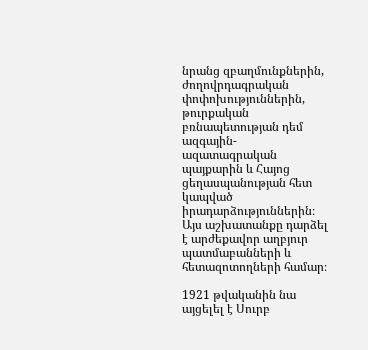նրանց զբաղմունքներին, ժողովրդագրական փոփոխություններին, թուրքական բռնապետության դեմ ազգային-ազատագրական պայքարին և Հայոց ցեղասպանության հետ կապված իրադարձություններին։ Այս աշխատանքը դարձել է արժեքավոր աղբյուր պատմաբանների և հետազոտողների համար։

1921 թվականին նա այցելել է Սուրբ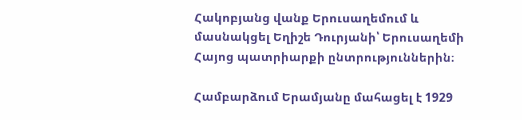Հակոբյանց վանք Երուսաղեմում և մասնակցել Եղիշե Դուրյանի՝ Երուսաղեմի Հայոց պատրիարքի ընտրություններին։

Համբարձում Երամյանը մահացել է 1929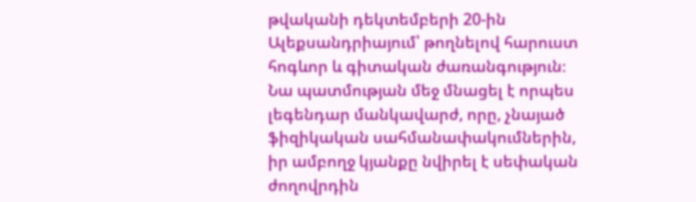թվականի դեկտեմբերի 20-ին Ալեքսանդրիայում՝ թողնելով հարուստ հոգևոր և գիտական ժառանգություն։ Նա պատմության մեջ մնացել է որպես լեգենդար մանկավարժ, որը, չնայած ֆիզիկական սահմանափակումներին, իր ամբողջ կյանքը նվիրել է սեփական ժողովրդին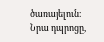ծառայելուն։ Նրա դպրոցը,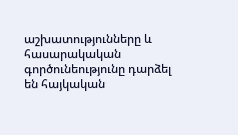աշխատությունները և հասարակական գործունեությունը դարձել են հայկական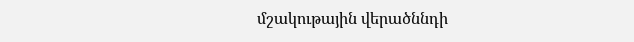մշակութային վերածննդի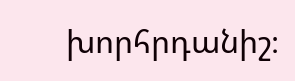խորհրդանիշ։